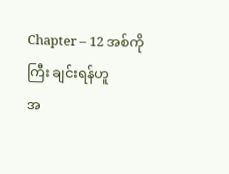Chapter – 12 အစ်ကိုကြီး ချင်းရန်ဟူ
အ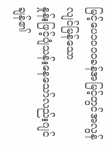မြင့်ပေ၁၀၀၀ခန်အမြင့်တွင်အလွန်လျင်မြန်သော
နှုန်းဖြင့်ပျံသန်းနေသော်လည်းဂျင်ချန်၏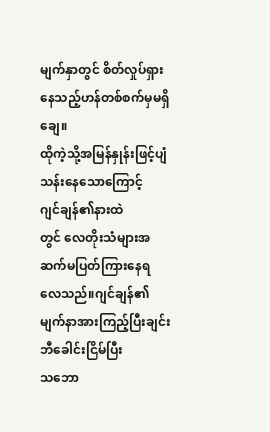မျက်နှာတွင် စိတ်လှုပ်ရှားနေသည့်ဟန်တစ်စက်မှမရှိချေ။
ထိုကဲ့သို့အမြန်နှုန်းဖြင့်ပျံသန်းနေသောကြောင့်
ဂျင်ချန်၏နားထဲ
တွင် လေတိုးသံများအဆက်မပြတ်ကြားနေရလေသည်။ဂျင်ချန်၏မျက်နာအားကြည့်ပြီးချင်းဘီခေါင်းငြိမ်ပြီး
သဘော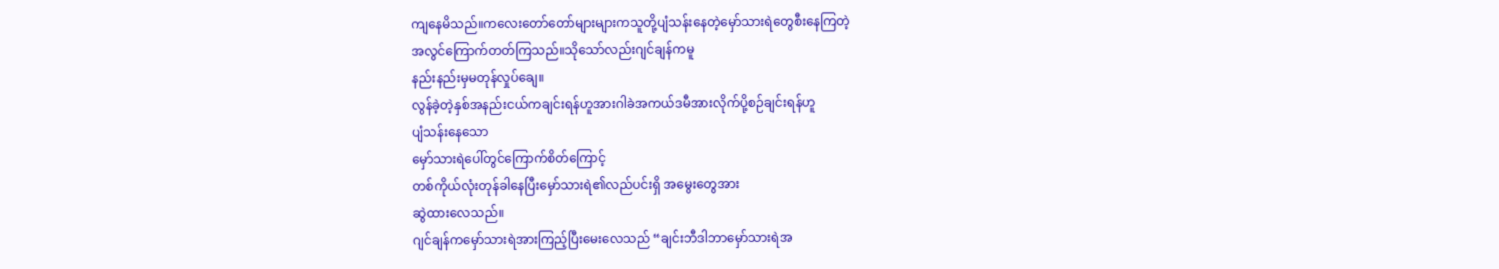ကျနေမိသည်။ကလေးတော်တော်များများကသူတို့ပျံသန်းနေတဲ့မှော်သားရဲတွေစီးနေကြတဲ့
အလွင်ကြောက်တတ်ကြသည်။သိုသော်လည်းဂျင်ချန်ကမူ
နည်းနည်းမှမတုန်လှုပ်ချေ။
လွန်ခဲ့တဲ့နှစ်အနည်းငယ်ကချင်းရန်ဟူအားဂါခဲအကယ်ဒမီအားလိုက်ပို့စဉ်ချင်းရန်ဟူ
ပျံသန်းနေသော
မှော်သားရဲပေါ်တွင်ကြောက်စိတ်ကြောင့်
တစ်ကိုယ်လုံးတုန်ခါနေပြီးမှော်သားရဲ၏လည်ပင်းရှိ အမွေးတွေအား
ဆွဲထားလေသည်။
ဂျင်ချန်ကမှော်သားရဲအားကြည့်ပြီးမေးလေသည် “ချင်းဘီဒါဘာမှော်သားရဲအ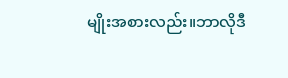မျိုးအစားလည်း။ဘာလိုဒီ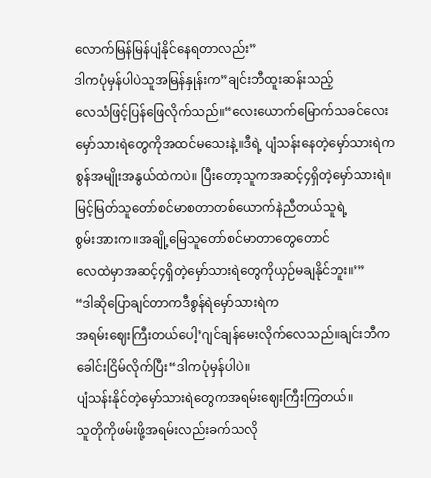လောက်မြန်မြန်ပျံနိုင်နေရတာလည်း”
ဒါကပုံမှန်ပါပဲသူအမြန်နှုန်းက”ချင်းဘီထူးဆန်းသည့်
လေသံဖြင့်ပြန်ဖြေလိုက်သည်။“လေးယောက်မြောက်သခင်လေးမှော်သားရဲတွေကိုအထင်မသေးနဲ့။ဒီရဲ့ ပျံသန်းနေတဲ့မှော်သားရဲကစွန်အမျိုးအနွယ်ထဲကပဲ။ ပြီးတော့သူကအဆင့်၄ရှိတဲ့မှော်သားရဲ။
မြင့်မြတ်သူတော်စင်မာစတာတစ်ယောက်နဲညီတယ်သူရဲ့
စွမ်းအားက။အချို့မြေသူတော်စင်မာတာတွေတောင်
လေထဲမှာအဆင့်၄ရှိတဲ့မှော်သားရဲတွေကိုယှဉ်မချနိုင်ဘူး။’”
“ဒါဆိုပြောချင်တာကဒီစွန်ရဲမှော်သားရဲက
အရမ်းဈေးကြီးတယ်ပေါ့’ဂျင်ချန်မေးလိုက်လေသည်။ချင်းဘီကခေါင်းငြိမ်လိုက်ပြီး“ဒါကပုံမှန်ပါပဲ။
ပျံသန်းနိုင်တဲ့မှော်သားရဲတွေကအရမ်းဈေးကြီးကြတယ်။
သူတိုကိုဖမ်းဖို့အရမ်းလည်းခက်သလို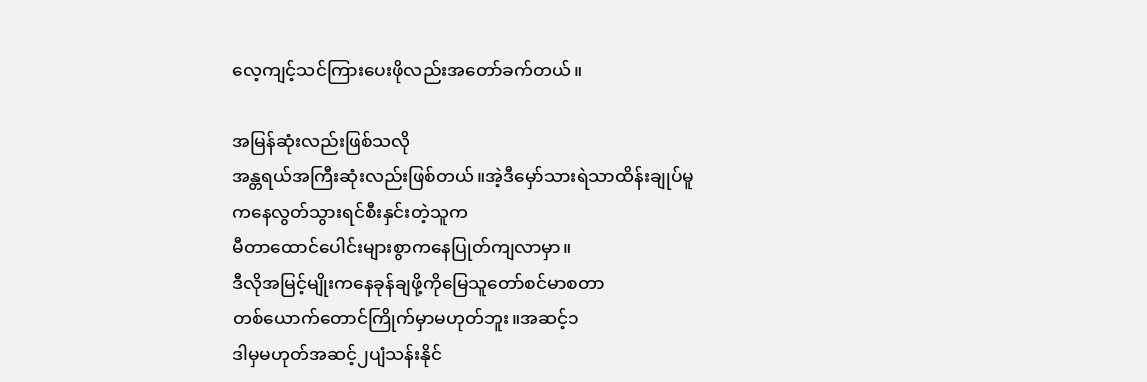လေ့ကျင့်သင်ကြားပေးဖိုလည်းအတော်ခက်တယ်။

အမြန်ဆုံးလည်းဖြစ်သလို
အန္တရယ်အကြီးဆုံးလည်းဖြစ်တယ်။အဲ့ဒီမှော်သားရဲသာထိန်းချုပ်မူကနေလွတ်သွားရင်စီးနှင်းတဲ့သူက
မီတာထောင်ပေါင်းများစွာကနေပြုတ်ကျလာမှာ။
ဒီလိုအမြင့်မျိုးကနေခုန်ချဖို့ကိုမြေသူတော်စင်မာစတာ
တစ်ယောက်တောင်ကြိုက်မှာမဟုတ်ဘူး။အဆင့်၁
ဒါမှမဟုတ်အဆင့်၂ပျံသန်းနိုင်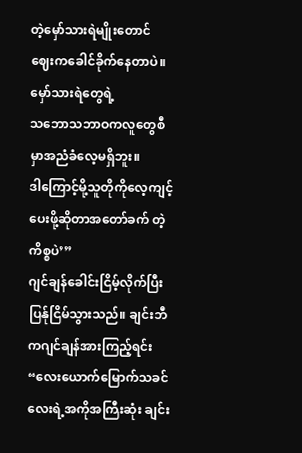တဲ့မှော်သားရဲမျိုးတောင်
ဈေးကခေါင်ခိုက်နေတာပဲ။မှော်သားရဲတွေရဲ့
သဘောသဘာဝကလူတွေစီမှာအညံခံလေ့မရှိဘူး။
ဒါကြောင့်မို့သူတိုကိုလေ့ကျင့်ပေးဖို့ဆိုတာအတော်ခက် တဲ့ကိစ္စပဲ’”
ဂျင်ချန်ခေါင်းငြိမ့်လိုက်ပြီးပြန်ုငြိမ်သွားသည်။ ချင်းဘီကဂျင်ချန်အားကြည့်ရင်း
“လေးယောက်မြောက်သခင်လေးရဲ့အကိုအကြီးဆုံး ချင်း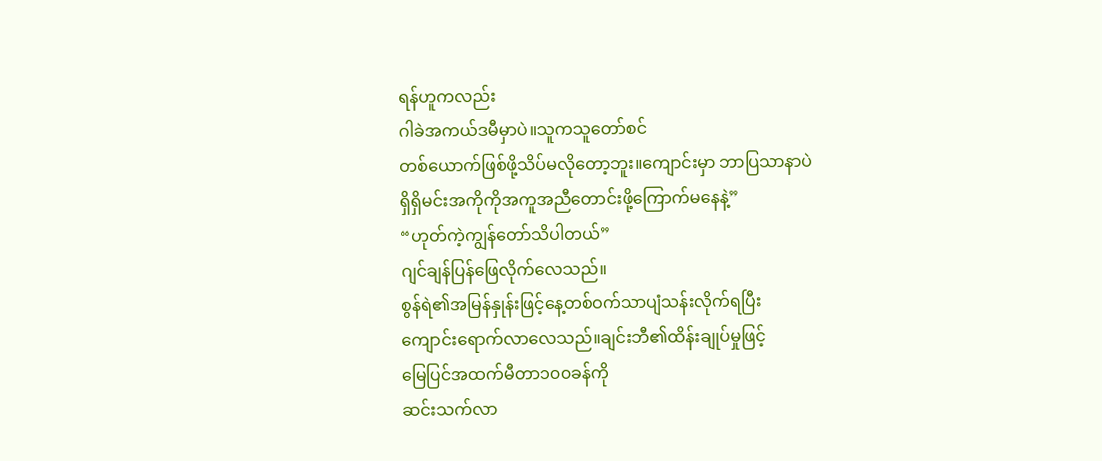ရန်ဟူကလည်း
ဂါခဲအကယ်ဒမီမှာပဲ။သူကသူတော်စင်
တစ်ယောက်ဖြစ်ဖို့သိပ်မလိုတော့ဘူး။ကျောင်းမှာ ဘာပြသာနာပဲ
ရှိရှိမင်းအကိုကိုအကူအညီတောင်းဖို့ကြောက်မနေနဲ့”
“ဟုတ်ကဲ့ကျွန်တော်သိပါတယ်”
ဂျင်ချန်ပြန်ဖြေလိုက်လေသည်။
စွန်ရဲ၏အမြန်နှုန်းဖြင့်နေ့တစ်ဝက်သာပျံသန်းလိုက်ရပြီး
ကျောင်းရောက်လာလေသည်။ချင်းဘီ၏ထိန်းချုပ်မှုဖြင့်
မြေပြင်အထက်မီတာ၁၀၀ခန်ကို
ဆင်းသက်လာ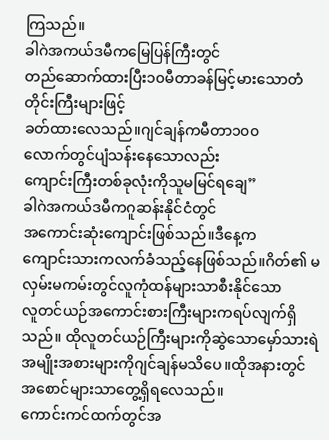ကြသည်။
ခါဂဲအကယ်ဒမီကမြေပြန်ကြီးတွင်
တည်ဆောက်ထားပြီး၁၀မီတာခန်မြင့်မားသောတံတိုင်းကြီးများဖြင့်
ခတ်ထားလေသည်။ဂျင်ချန်ကမီတာ၁၀၀
လောက်တွင်ပျံသန်းနေသောလည်း
ကျောင်းကြီးတစ်ခုလုံးကိုသူမမြင်ရချေ”
ခါဂဲအကယ်ဒမီကဂူဆန်းနိုင်ငံတွင်
အကောင်းဆုံးကျောင်းဖြစ်သည်။ဒီနေ့က
ကျောင်းသားကလက်ခံသည့်နေဖြစ်သည်။ဂိတ်၏ မလှမ်းမကမ်းတွင်လူကုံထန်များသာစီးနိုင်သော
လူတင်ယဉ်အကောင်းစားကြီးများကရပ်လျက်ရှိသည်။ ထိုလူတင်ယဉ်ကြီးများကိုဆွဲသောမှော်သားရဲ
အမျိုးအစားများကိုဂျင်ချန်မသိပေ။ထိုအနားတွင်
အစောင်များသာတွေ့ရှိရလေသည်။
ကောင်းကင်ထက်တွင်အ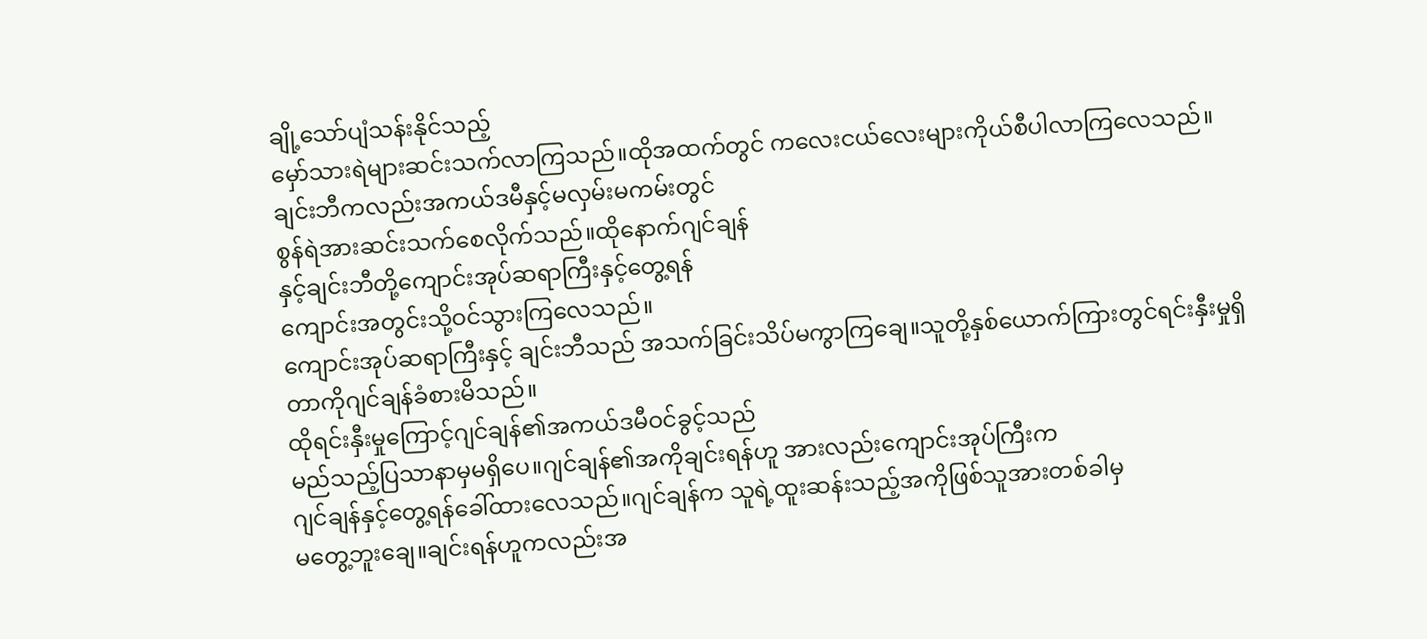ချို့သော်ပျံသန်းနိုင်သည့်
မှော်သားရဲများဆင်းသက်လာကြသည်။ထိုအထက်တွင် ကလေးငယ်လေးများကိုယ်စီပါလာကြလေသည်။
ချင်းဘီကလည်းအကယ်ဒမီနှင့်မလှမ်းမကမ်းတွင်
စွန်ရဲအားဆင်းသက်စေလိုက်သည်။ထိုနောက်ဂျင်ချန်
နှင့်ချင်းဘီတို့ကျောင်းအုပ်ဆရာကြီးနှင့်တွေ့ရန်
ကျောင်းအတွင်းသို့ဝင်သွားကြလေသည်။
ကျောင်းအုပ်ဆရာကြီးနှင့် ချင်းဘီသည် အသက်ခြင်းသိပ်မကွာကြချေ။သူတို့နှစ်ယောက်ကြားတွင်ရင်းနှီးမှုရှိ
တာကိုဂျင်ချန်ခံစားမိသည်။
ထိုရင်းနှီးမှုကြောင့်ဂျင်ချန်၏အကယ်ဒမီဝင်ခွင့်သည်
မည်သည့်ပြသာနာမှမရှိပေ။ဂျင်ချန်၏အကိုချင်းရန်ဟူ အားလည်းကျောင်းအုပ်ကြီးက
ဂျင်ချန်နှင့်တွေ့ရန်ခေါ်ထားလေသည်။ဂျင်ချန်က သူရဲ့ထူးဆန်းသည့်အကိုဖြစ်သူအားတစ်ခါမှ
မတွေ့ဘူးချေ။ချင်းရန်ဟူကလည်းအ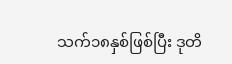သက်၁၈နှစ်ဖြစ်ပြီး ဒုတိ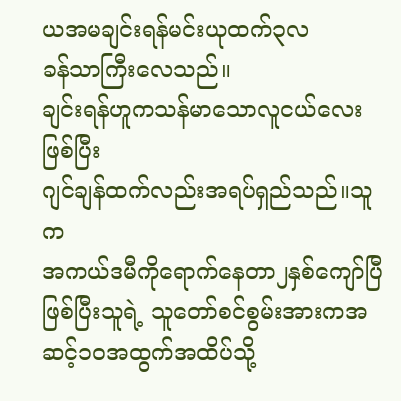ယအမချင်းရန်မင်းယုထက်၃လ
ခန်သာကြီးလေသည်။
ချင်းရန်ဟူကသန်မာသောလူငယ်လေးဖြစ်ပြီး
ဂျင်ချန်ထက်လည်းအရပ်ရှည်သည်။သူက
အကယ်ဒမီကိုရောက်နေတာ၂နှစ်ကျော်ပြီဖြစ်ပြီးသူရဲ့ သူတော်စင်စွမ်းအားကအဆင့်၁၀အထွက်အထိပ်သို့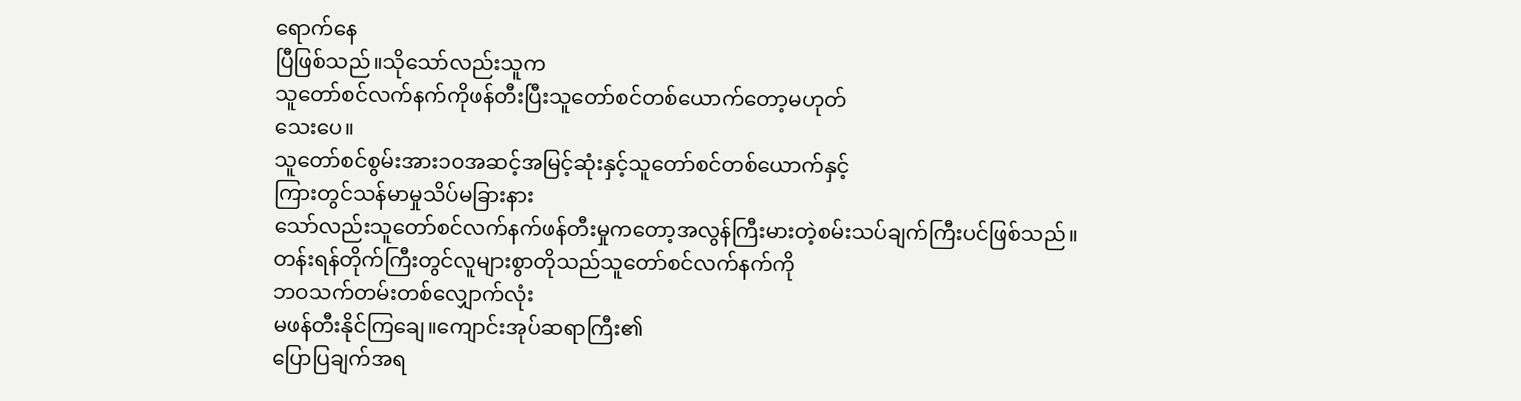ရောက်နေ
ပြီဖြစ်သည်။သိုသော်လည်းသူက
သူတော်စင်လက်နက်ကိုဖန်တီးပြီးသူတော်စင်တစ်ယောက်တော့မဟုတ်
သေးပေ။
သူတော်စင်စွမ်းအား၁၀အဆင့်အမြင့်ဆုံးနှင့်သူတော်စင်တစ်ယောက်နှင့်
ကြားတွင်သန်မာမှုသိပ်မခြားနား
သော်လည်းသူတော်စင်လက်နက်ဖန်တီးမှုကတော့အလွန်ကြီးမားတဲ့စမ်းသပ်ချက်ကြီးပင်ဖြစ်သည်။
တန်းရန်တိုက်ကြီးတွင်လူများစွာတိုသည်သူတော်စင်လက်နက်ကို
ဘဝသက်တမ်းတစ်လျှောက်လုံး
မဖန်တီးနိုင်ကြချေ။ကျောင်းအုပ်ဆရာကြီး၏
ပြောပြချက်အရ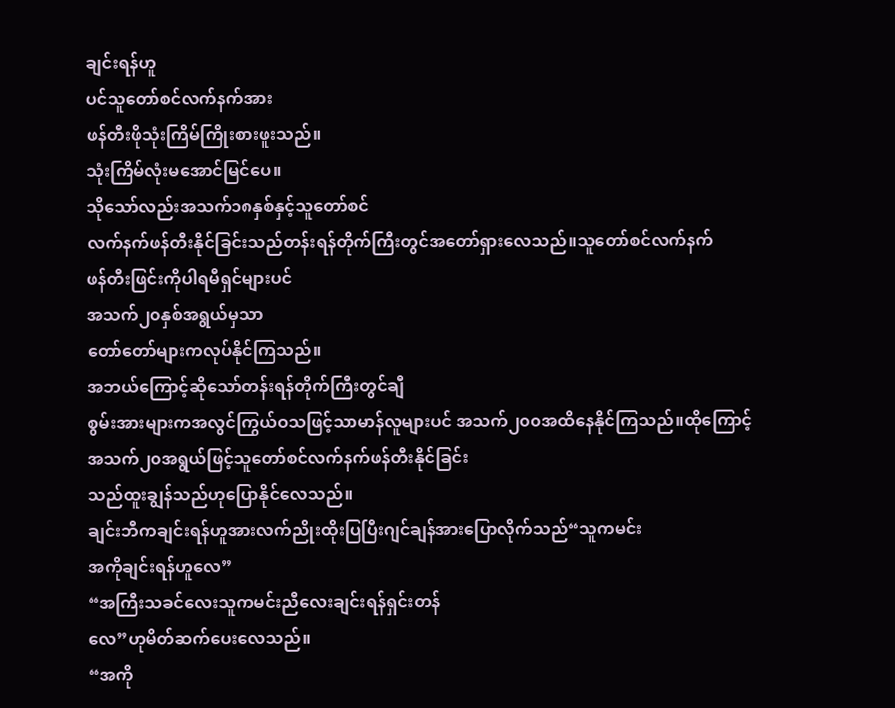ချင်းရန်ဟူ
ပင်သူတော်စင်လက်နက်အား
ဖန်တီးဖိုသုံးကြိမ်ကြိုးစားဖူးသည်။
သုံးကြိမ်လုံးမအောင်မြင်ပေ။
သိုသော်လည်းအသက်၁၈နှစ်နှင့်သူတော်စင်
လက်နက်ဖန်တီးနိုင်ခြင်းသည်တန်းရန်တိုက်ကြီးတွင်အတော်ရှားလေသည်။သူတော်စင်လက်နက်
ဖန်တီးဖြင်းကိုပါရမီရှင်များပင်
အသက်၂၀နှစ်အရွယ်မှသာ
တော်တော်များကလုပ်နိုင်ကြသည်။
အဘယ်ကြောင့်ဆိုသော်တန်းရန်တိုက်ကြီးတွင်ချီ
စွမ်းအားများကအလွင်ကြွယ်ဝသဖြင့်သာမာန်လူများပင် အသက်၂၀၀အထိနေနိုင်ကြသည်။ထိုကြောင့်
အသက်၂၀အရွယ်ဖြင့်သူတော်စင်လက်နက်ဖန်တီးနိုင်ခြင်း
သည်ထူးချွန်သည်ဟုပြောနိုင်လေသည်။
ချင်းဘီကချင်းရန်ဟူအားလက်ညိုးထိုးပြပြီးဂျင်ချန်အားပြောလိုက်သည်“သူကမင်း
အကိုချင်းရန်ဟူလေ”
“အကြီးသခင်လေးသူကမင်းညီလေးချင်းရန်ရှင်းတန်
လေ”ဟုမိတ်ဆက်ပေးလေသည်။
“အကို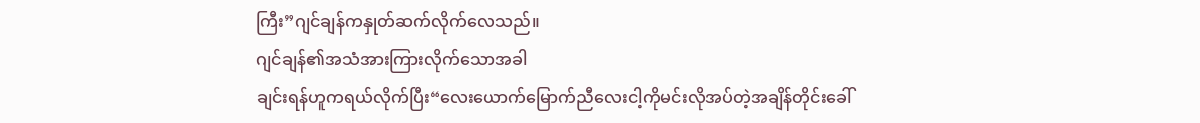ကြီး”ဂျင်ချန်ကနှုတ်ဆက်လိုက်လေသည်။
ဂျင်ချန်၏အသံအားကြားလိုက်သောအခါ
ချင်းရန်ဟူကရယ်လိုက်ပြီး“လေးယောက်မြောက်ညီလေးငါ့ကိုမင်းလိုအပ်တဲ့အချိန်တိုင်းခေါ်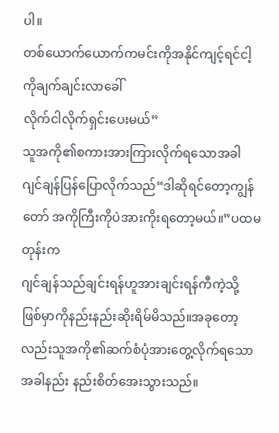ပါ။
တစ်ယောက်ယောက်ကမင်းကိုအနိုင်ကျင့်ရင်ငါ့ကိုချက်ချင်းလာခေါ်
လိုက်ငါလိုက်ရှင်းပေးမယ်”
သူအကို၏စကားအားကြားလိုက်ရသောအခါ
ဂျင်ချန်ပြန်ပြောလိုက်သည်“ဒါဆိုရင်တော့ကျွန်တော် အကိုကြီးကိုပဲအားကိုးရတော့မယ်။”ပထမတုန်းက
ဂျင်ချန်သည်ချင်းရန်ဟူအားချင်းရန်ကီကဲ့သို့
ဖြစ်မှာကိုနည်းနည်းဆိုးရိမ်မိသည်။အခုတော့လည်းသူအကို၏ဆက်စံပုံအားတွေ့လိုက်ရသောအခါနည်း နည်းစိတ်အေးသွားသည်။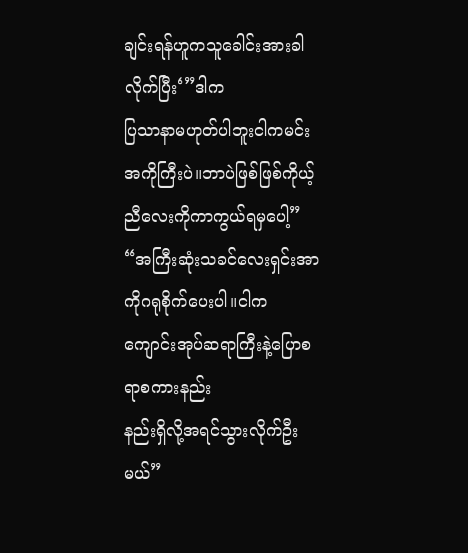ချင်းရန်ဟူကသူခေါင်းအားခါလိုက်ပြီး‘”ဒါက
ပြသာနာမဟုတ်ပါဘူးငါကမင်းအကိုကြီးပဲ။ဘာပဲဖြစ်ဖြစ်ကိုယ့်ညီလေးကိုကာကွယ်ရမှပေါ့”
“အကြီးဆုံးသခင်လေးရှင်းအာကိုဂရုစိုက်ပေးပါ။ငါက
ကျောင်းအုပ်ဆရာကြီးနဲ့ပြောစရာစကားနည်း
နည်းရှိလို့အရင်သွားလိုက်ဦးမယ်”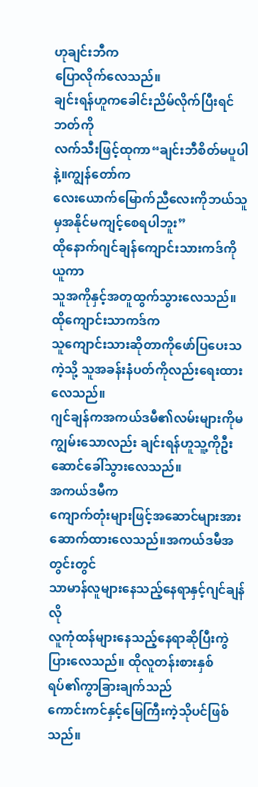ဟုချင်းဘီက
ပြောလိုက်လေသည်။
ချင်းရန်ဟူကခေါင်းညိမ်လိုက်ပြီးရင်ဘတ်ကို
လက်သီးဖြင့်ထုကာ“ချင်းဘီစိတ်မပူပါနဲ့။ကျွန်တော်က
လေးယောက်မြောက်ညီလေးကိုဘယ်သူမှအနိုင်မကျင့်စေရပါဘူး”
ထိုနောက်ဂျင်ချန်ကျောင်းသားကဒ်ကိုယူကာ
သူအကိုနှင့်အတူထွက်သွားလေသည်။
ထိုကျောင်းသာကဒ်က
သူကျောင်းသားဆိုတာကိုဖော်ပြပေးသကဲ့သို့ သူအခန်းနံပတ်ကိုလည်းရေးထားလေသည်။
ဂျင်ချန်ကအကယ်ဒမီ၏လမ်းများကိုမကျွမ်းသောလည်း ချင်းရန်ဟူသူ့ကိုဦးဆောင်ခေါ်သွားလေသည်။
အကယ်ဒမီက
ကျောက်တုံးများဖြင့်အဆောင်များအားဆောက်ထားလေသည်။အကယ်ဒမီအတွင်းတွင်
သာမာန်လူများနေသည့်နေရာနှင့်ဂျင်ချန်လို
လူကုံထန်များနေသည့်နေရာဆိုပြီးကွဲပြားလေသည်။ ထိုလူတန်းစားနှစ်ရပ်၏ကွာခြားချက်သည်
ကောင်းကင်နှင့်မြေကြီးကဲ့သိုပင်ဖြစ်သည်။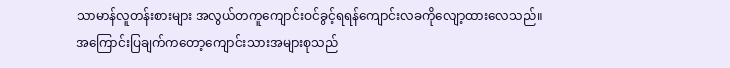သာမာန်လူတန်းစားများ အလွယ်တကူကျောင်းဝင်ခွင့်ရရန်ကျောင်းလခကိုလျော့ထားလေသည်။
အကြောင်းပြချက်ကတော့ကျောင်းသားအများစုသည်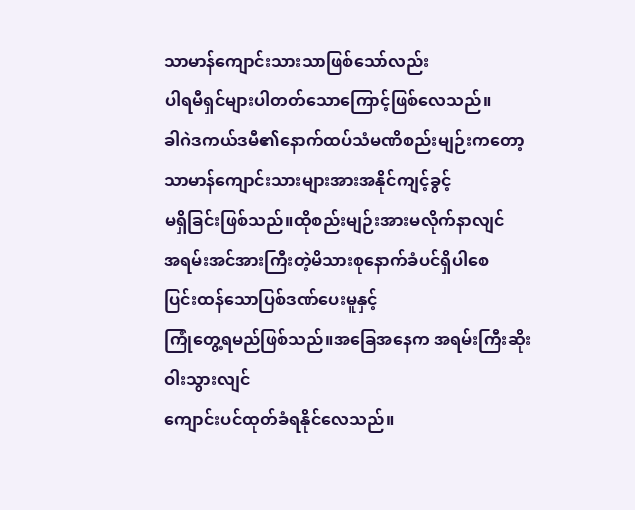သာမာန်ကျောင်းသားသာဖြစ်သော်လည်း
ပါရမီရှင်များပါတတ်သောကြောင့်ဖြစ်လေသည်။
ခါဂဲဒကယ်ဒမီ၏နောက်ထပ်သံမဏိစည်းမျဉ်းကတော့ သာမာန်ကျောင်းသားများအားအနိုင်ကျင့်ခွင့်
မရှိခြင်းဖြစ်သည်။ထိုစည်းမျဉ်းအားမလိုက်နာလျင်
အရမ်းအင်အားကြီးတဲ့မိသားစုနောက်ခံပင်ရှိပါစေ
ပြင်းထန်သောပြစ်ဒဏ်ပေးမူနှင့်
ကြုံတွေ့ရမည်ဖြစ်သည်။အခြေအနေက အရမ်းကြီးဆိုးဝါးသွားလျင်
ကျောင်းပင်ထုတ်ခံရနိုင်လေသည်။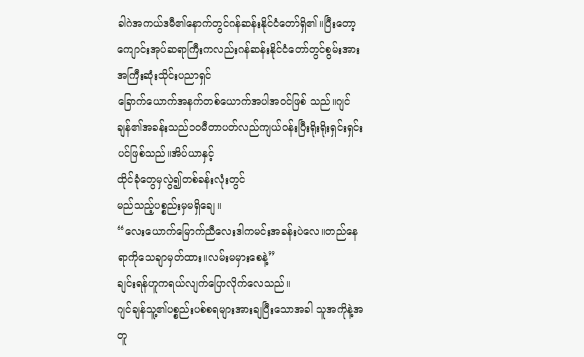ခါဂဲအကယ်ဒမီ၏နောက်တွင်ဂန်ဆန်းနိုင်ငံတော်ရှိ၏။ပြီးတော့
ကျောင်းအုပ်ဆရာကြီးကလည်းဂန်ဆန်းနိုင်ငံတော်တွင်စွမ်းအားအကြီးဆုံးသိုင်းပညာရှင်
ခြောက်ယောက်အနက်တစ်ယောက်အပါအဝင်ဖြစ် သည်။ဂျင်ချန်၏အခန်းသည်၁၀မီတာပတ်လည်ကျယ်ဝန်းပြီးရိုးရိုးရှင်းရှင်းပင်ဖြစ်သည်။အိပ်ယာနှင့်
ထိုင်ခုံတွေမှလွဲ၍တစ်ခန်းလုံးတွင်
မည်သည့်ပစ္စည်းမှမရှိချေ။
“လေးယောက်မြောက်ညီလေးဒါကမင်းအခန်းပဲလေ။တည်နေရာကိုသေချာမှတ်ထား။လမ်းမမှားစေနဲ့”
ချင်းရန်ဟူကရယ်လျက်ပြောလိုက်လေသည်။
ဂျင်ချန်သူ့၏ပစ္စည်းပစ်စရများအားချပြီးသောအခါ သူအကိုနဲ့အတူ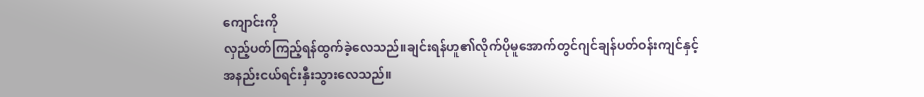ကျောင်းကို
လှည့်ပတ်ကြည့်ရန်ထွက်ခဲ့လေသည်။ချင်းရန်ဟူ၏လိုက်ပိုမူအောက်တွင်ဂျင်ချန်ပတ်ဝန်းကျင်နှင့်
အနည်းငယ်ရင်းနှီးသွားလေသည်။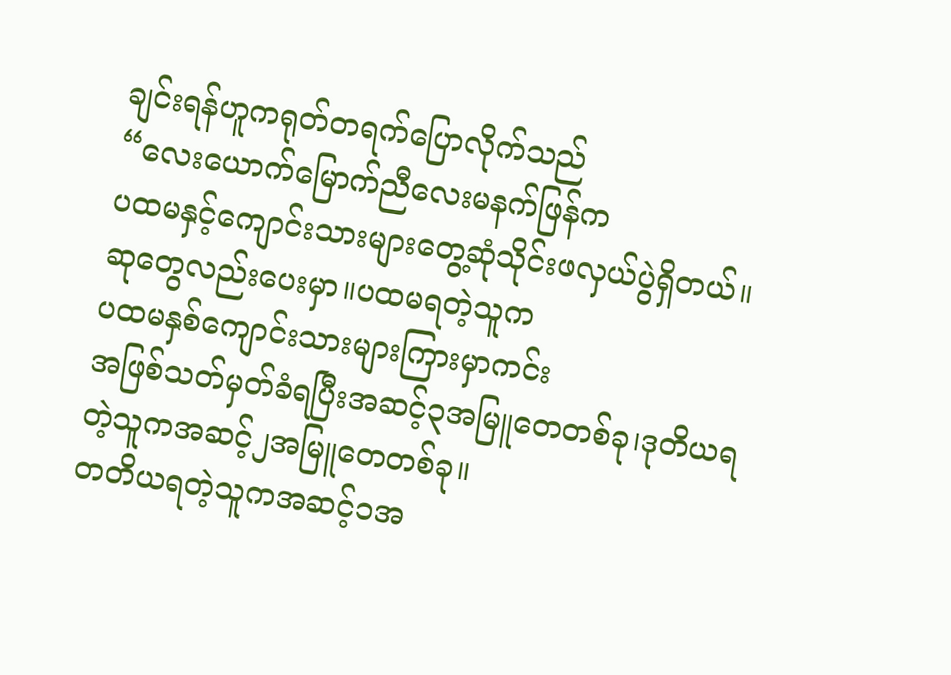ချင်းရန်ဟူကရုတ်တရက်ပြောလိုက်သည်
“လေးယောက်မြောက်ညီလေးမနက်ဖြန်က
ပထမနှင့်ကျောင်းသားများတွေ့ဆုံသိုင်းဖလှယ်ပွဲရှိတယ်။ ဆုတွေလည်းပေးမှာ။ပထမရတဲ့သူက
ပထမနှစ်ကျောင်းသားများကြားမှာကင်း
အဖြစ်သတ်မှတ်ခံရပြီးအဆင့်၃အမြူတေတစ်ခု၊ဒုတိယရတဲ့သူကအဆင့်၂အမြူတေတစ်ခု။
တတိယရတဲ့သူကအဆင့်၁အ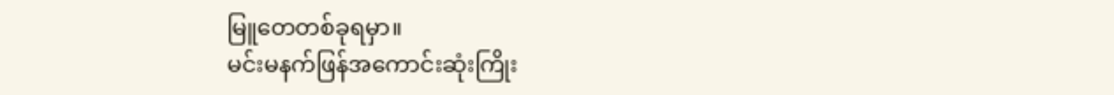မြူတေတစ်ခုရမှာ။
မင်းမနက်ဖြန်အကောင်းဆုံးကြိုး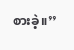စားခဲ့။’’